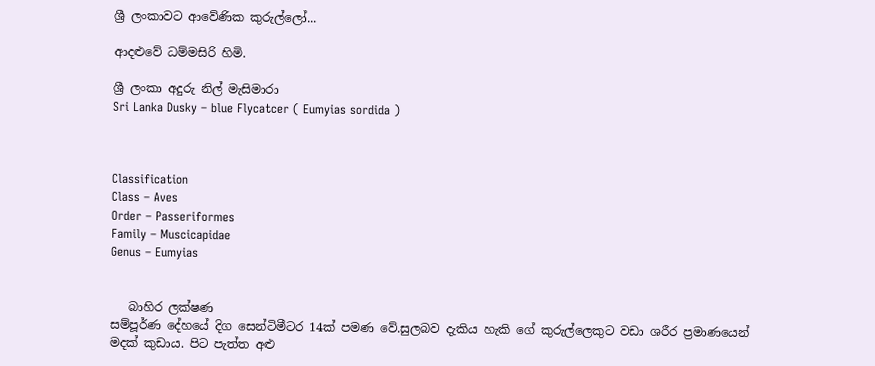ශ්‍රී ලංකාවට ආවේණික කුරුල්ලෝ...

ආදළුවේ ධම්මසිරි හිමි.

ශ්‍රී ලංකා අදුරු නිල් මැසිමාරා
Sri Lanka Dusky – blue Flycatcer ( Eumyias sordida )



Classification
Class – Aves
Order – Passeriformes
Family – Muscicapidae
Genus – Eumyias


   බාහිර ලක්ෂණ
සම්පූර්ණ දේහයේ දිග සෙන්ටිමීටර 14ක් පමණ වේ.සුලබව දැකිය හැකි ගේ කුරුල්ලෙකුට වඩා ශරීර ප්‍රමාණයෙන් මදක් කුඩාය. පිට පැත්ත අළු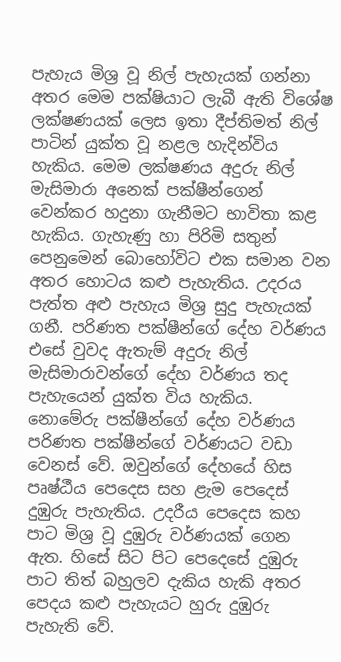පැහැය මිශ්‍ර වූ නිල් පැහැයක් ගන්නා අතර මෙම පක්ෂියාට ලැබී ඇති විශේෂ ලක්ෂණයක් ලෙස ඉතා දීප්තිමත් නිල් පාටින් යුක්ත වූ නළල හැදින්විය හැකිය. මෙම ලක්ෂණය අදුරු නිල් මැසිමාරා අනෙක් පක්ෂීන්ගෙන් වෙන්කර හදුනා ගැනීමට භාවිතා කළ හැකිය. ගැහැණු හා පිරිමි සතුන් පෙනුමෙන් බොහෝවිට එක සමාන වන අතර හොටය කළු පැහැතිය. උදරය පැත්ත අළු පැහැය මිශ්‍ර සුදු පැහැයක් ගනී. පරිණත පක්ෂීන්ගේ දේහ වර්ණය එසේ වුවද ඇතැම් අදුරු නිල් මැසිමාරාවන්ගේ දේහ වර්ණය තද පැහැයෙන් යුක්ත විය හැකිය.
නොමේරු පක්ෂීන්ගේ දේහ වර්ණය පරිණත පක්ෂීන්ගේ වර්ණයට වඩා වෙනස් වේ. ඔවුන්ගේ දේහයේ හිස පෘෂ්ඨීය පෙදෙස සහ ළැම පෙදෙස් දුඹුරු පැහැතිය. උදරීය පෙදෙස කහ පාට මිශ්‍ර වූ දුඹුරු වර්ණයක් ගෙන ඇත. හිසේ සිට පිට පෙදෙසේ දුඹුරු පාට තිත් බහුලව දැකිය හැකි අතර පෙදය කළු පැහැයට හුරු දුඹුරු පැහැති වේ.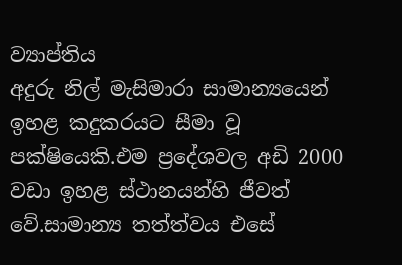ව්‍යාප්තිය
අදුරු නිල් මැසිමාරා සාමාන්‍යයෙන් ඉහළ කදුකරයට සීමා වූ පක්ෂියෙකි.එම ප්‍රදේශවල අඩි 2000 වඩා ඉහළ ස්ථානයන්හි ජීවත් වේ.සාමාන්‍ය තත්ත්වය එසේ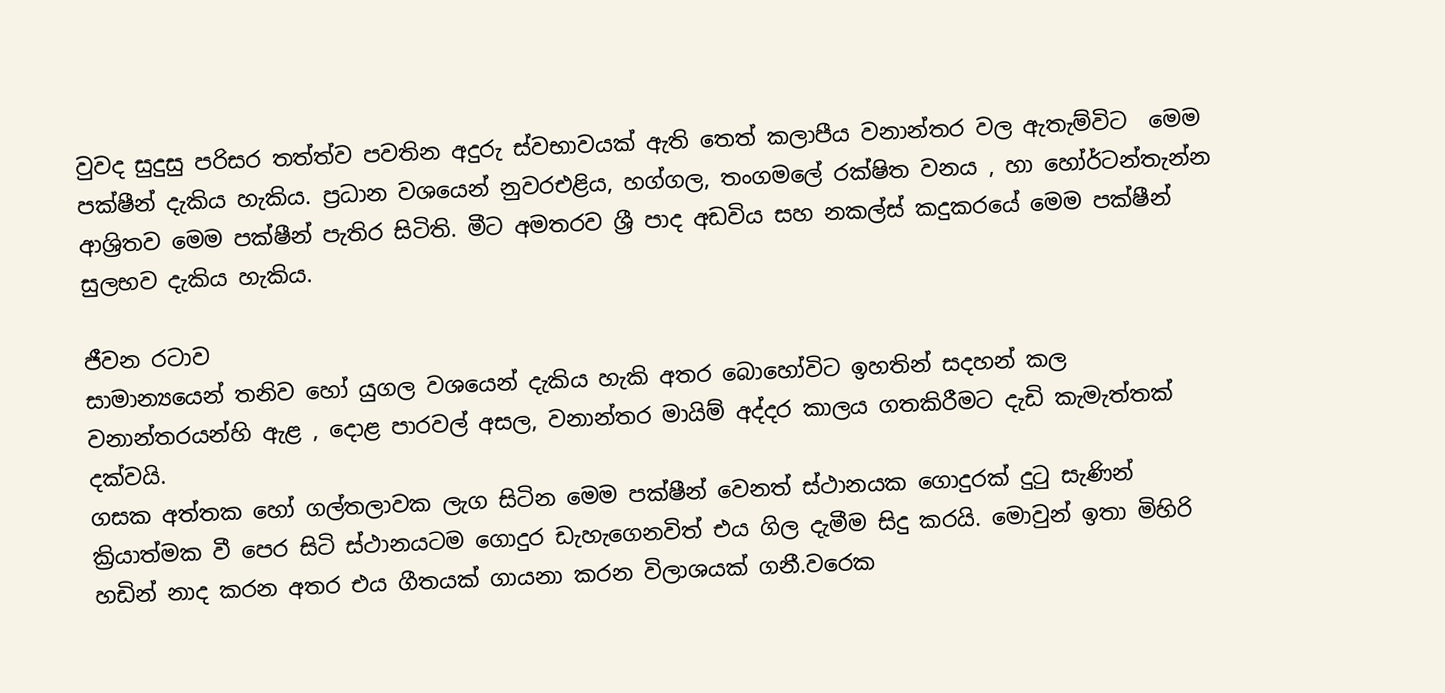වුවද සුදුසු පරිසර තත්ත්ව පවතින අදුරු ස්වභාවයක් ඇති තෙත් කලාපීය වනාන්තර වල ඇතැම්විට  මෙම පක්ෂීන් දැකිය හැකිය. ප්‍රධාන වශයෙන් නුවරඑළිය, හග්ගල, තංගමලේ රක්ෂිත වනය , හා හෝර්ටන්තැන්න ආශ්‍රිතව මෙම පක්ෂීන් පැතිර සිටිති. මීට අමතරව ශ්‍රී පාද අඩවිය සහ නකල්ස් කදුකරයේ මෙම පක්ෂීන් සුලභව දැකිය හැකිය.

ජීවන රටාව
සාමාන්‍යයෙන් තනිව හෝ යුගල වශයෙන් දැකිය හැකි අතර බොහෝවිට ඉහතින් සදහන් කල වනාන්තරයන්හි ඇළ , දොළ පාරවල් අසල, වනාන්තර මායිම් අද්දර කාලය ගතකිරීමට දැඩි කැමැත්තක් දක්වයි.
ගසක අත්තක හෝ ගල්තලාවක ලැග සිටින මෙම පක්ෂීන් වෙනත් ස්ථානයක ගොදුරක් දුටු සැණින් ක්‍රියාත්මක වී පෙර සිටි ස්ථානයටම ගොදුර ඩැහැගෙනවිත් එය ගිල දැමීම සිදු කරයි. මොවුන් ඉතා මිහිරි හඩින් නාද කරන අතර එය ගීතයක් ගායනා කරන විලාශයක් ගනී.වරෙක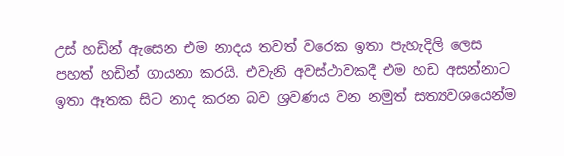උස් හඩින් ඇසෙන එම නාදය තවත් වරෙක ඉතා පැහැදිලි ලෙස පහත් හඩින් ගායනා කරයි. එවැනි අවස්ථාවකදී එම හඩ අසන්නාට ඉතා ඈතක සිට නාද කරන බව ශ්‍රවණය වන නමුත් සත්‍යවශයෙන්ම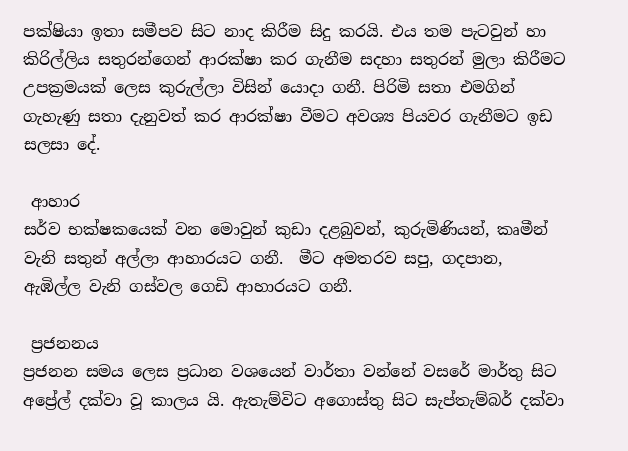පක්ෂියා ඉතා සමීපව සිට නාද කිරීම සිදු කරයි. එය තම පැටවුන් හා කිරිල්ලිය සතුරන්ගෙන් ආරක්ෂා කර ගැනීම සදහා සතුරන් මුලා කිරීමට උපක්‍රමයක් ලෙස කුරුල්ලා විසින් යොදා ගනී. පිරිමි සතා එමගින් ගැහැණු සතා දැනුවත් කර ආරක්ෂා වීමට අවශ්‍ය පියවර ගැනීමට ඉඩ සලසා දේ.

 ආහාර
සර්ව භක්ෂකයෙක් වන මොවුන් කුඩා දළබුවන්, කුරුමිණියන්, කෘමීන් වැනි සතුන් අල්ලා ආහාරයට ගනී.  මීට අමතරව සපු, ගදපාන, ඇඹිල්ල වැනි ගස්වල ගෙඩි ආහාරයට ගනී.

 ප්‍රජනනය
ප්‍රජනන සමය ලෙස ප්‍රධාන වශයෙන් වාර්තා වන්නේ වසරේ මාර්තු සිට අප්‍රේල් දක්වා වූ කාලය යි. ඇතැම්විට අගොස්තු සිට සැප්තැම්බර් දක්වා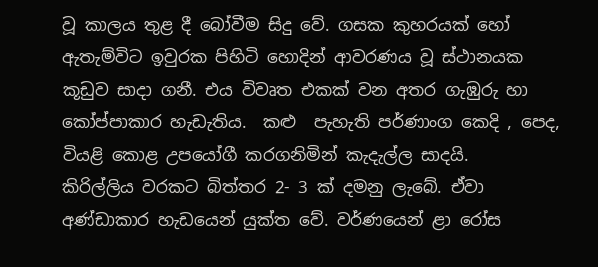වූ කාලය තුළ දී බෝවීම සිදු වේ. ගසක කුහරයක් හෝ ඇතැම්විට ඉවුරක පිහිටි හොදින් ආවරණය වූ ස්ථානයක කූඩුව සාදා ගනී. එය විවෘත එකක් වන අතර ගැඹුරු හා කෝප්පාකාර හැඩැතිය.  කළු  පැහැති පර්ණාංග කෙදි , පෙද, වියළි කොළ උපයෝගී කරගනිමින් කැදැල්ල සාදයි.
කිරිල්ලිය වරකට බිත්තර 2- 3 ක් දමනු ලැබේ. ඒවා අණ්ඩාකාර හැඩයෙන් යුක්ත වේ. වර්ණයෙන් ළා රෝස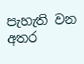පැහැති වන අතර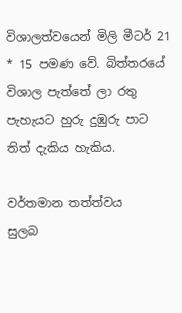විශාලත්වයෙන් මිලි මීටර් 21 * 15 පමණ වේ. බිත්තරයේ විශාල පැත්තේ ලා රතු පැහැයට හුරු දුඹුරු පාට තිත් දැකිය හැකිය.

වර්තමාන තත්ත්වය
සුලබ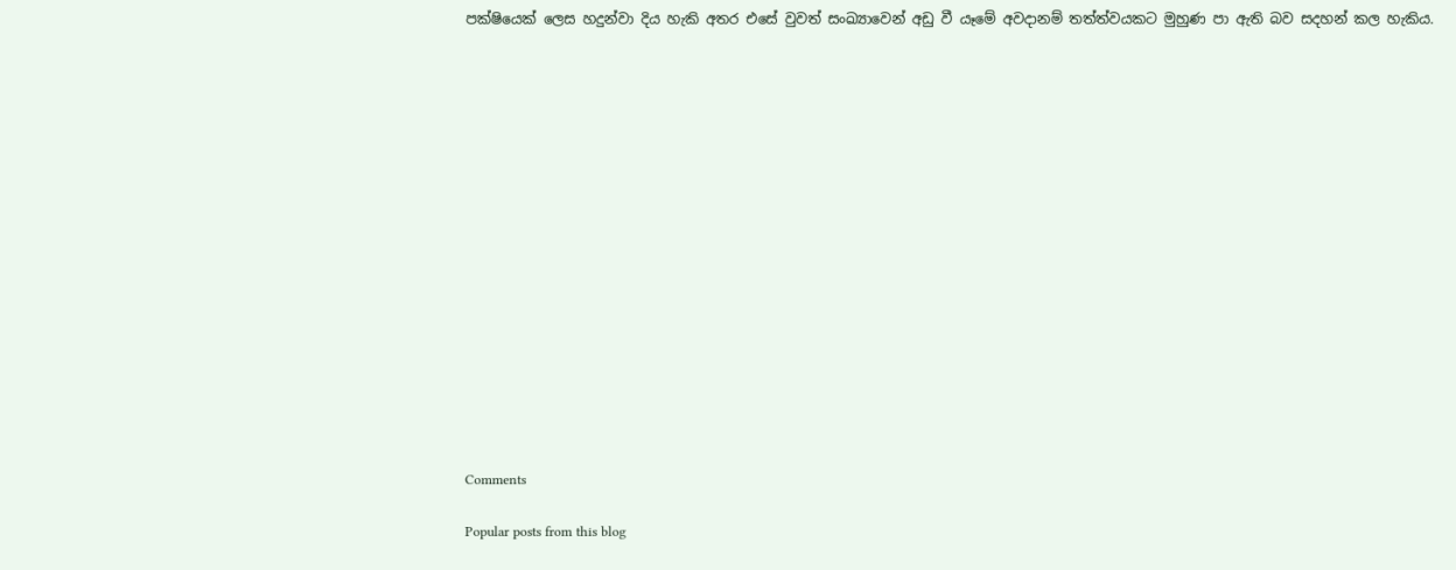පක්ෂියෙක් ලෙස හදුන්වා දිය හැකි අතර එසේ වුවත් සංඛ්‍යාවෙන් අඩු වී යෑමේ අවදානම් තත්ත්වයකට මුහුණ පා ඇති බව සදහන් කල හැකිය.

















Comments

Popular posts from this blog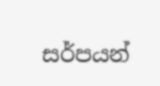සර්පයන්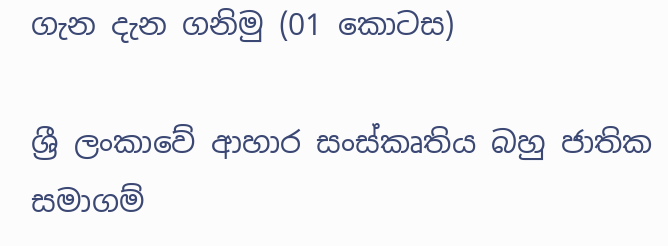ගැන දැන ගනිමු (01 කොටස)

ශ්‍රී ලංකාවේ ආහාර සංස්කෘතිය බහු ජාතික සමාගම්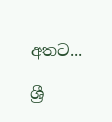අතට...

ශ්‍රී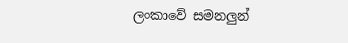ලංකාවේ සමනලුන්